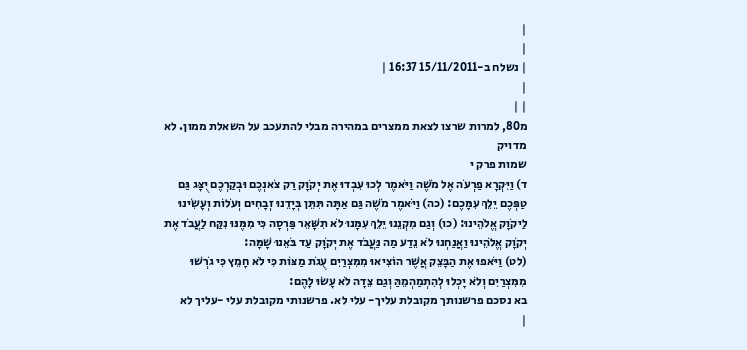|
|
| נשלח ב-15/11/2011 16:37 |
|
| |
מ80, למרות שרצו לצאת ממצרים במהירה מבלי להתעכב על השאלת ממון. לא מדויק
שמות פרק י
ד) וַיִּקְרָא פַרְעֹה אֶל מֹשֶׁה וַיֹּאמֶר לְכוּ עִבְדוּ אֶת יְקֹוָק רַק צֹאנְכֶם וּבְקַרְכֶם יֻצָּג גַּם טַפְּכֶם יֵלֵךְ עִמָּכֶם: (כה) וַיֹּאמֶר מֹשֶׁה גַּם אַתָּה תִּתֵּן בְּיָדֵנוּ זְבָחִים וְעֹלוֹת וְעָשִׂינוּ לַיקֹוָק אֱלֹהֵינוּ: (כו) וְגַם מִקְנֵנוּ יֵלֵךְ עִמָּנוּ לֹא תִשָּׁאֵר פַּרְסָה כִּי מִמֶּנּוּ נִקַּח לַעֲבֹד אֶת יְקֹוָק אֱלֹהֵינוּ וַאֲנַחְנוּ לֹא נֵדַע מַה נַּעֲבֹד אֶת יְקֹוָק עַד בֹּאֵנוּ שָׁמָּה:
(לט) וַיֹּאפוּ אֶת הַבָּצֵק אֲשֶׁר הוֹצִיאוּ מִמִּצְרַיִם עֻגֹת מַצּוֹת כִּי לֹא חָמֵץ כִּי גֹרְשׁוּ מִמִּצְרַיִם וְלֹא יָכְלוּ לְהִתְמַהְמֵהַּ וְגַם צֵדָה לֹא עָשׂוּ לָהֶם:
בא נסכם פרשנותך מקובלת עליך- עלי לא. פרשנותי מקובלת עלי -עליך לא
|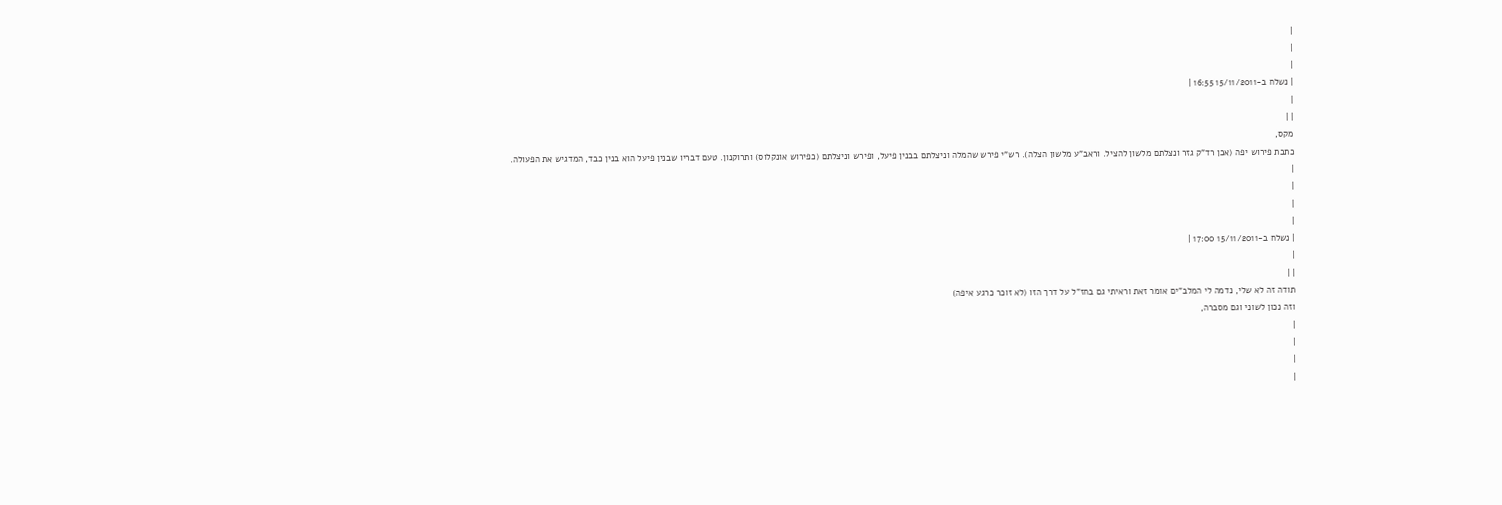|
|
|
| נשלח ב-15/11/2011 16:55 |
|
| |
מקס,
כתבת פירוש יפה (אכן רד"ק גזר ונצלתם מלשון להציל. וראב"ע מלשון הצלה). רש"י פירש שהמלה וניצלתם בבנין פיעל, ופירש וניצלתם (כפירוש אונקלוס) ותרוקנון. טעם דבריו שבנין פיעל הוא בנין כבד, המדגיש את הפעולה.
|
|
|
|
| נשלח ב-15/11/2011 17:00 |
|
| |
תודה זה לא שלי, נדמה לי המלב"ים אומר זאת וראיתי גם בחז"ל על דרך הזו (לא זוכר כרגע איפה)
וזה נכון לשוני וגם מסברה,
|
|
|
|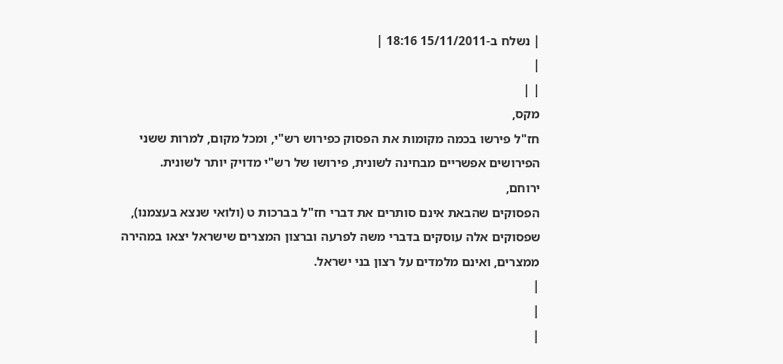| נשלח ב-15/11/2011 18:16 |
|
| |
מקס,
חז"ל פירשו בכמה מקומות את הפסוק כפירוש רש"י, ומכל מקום, למרות ששני הפירושים אפשריים מבחינה לשונית, פירושו של רש"י מדויק יותר לשונית.
ירוחם,
הפסוקים שהבאת אינם סותרים את דברי חז"ל בברכות ט (ולואי שנצא בעצמנו), שפסוקים אלה עוסקים בדברי משה לפרעה וברצון המצרים שישראל יצאו במהירה ממצרים, ואינם מלמדים על רצון בני ישראל.
|
|
|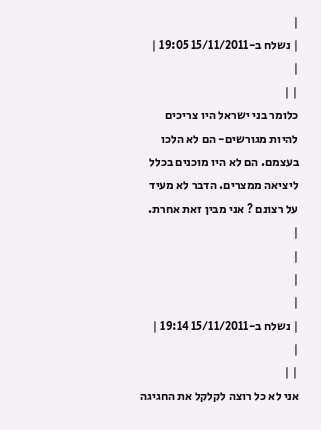|
| נשלח ב-15/11/2011 19:05 |
|
| |
כלומר בני ישראל היו צריכים להיות מגורשים- הם לא הלכו בעצמם. הם לא היו מוכנים בכלל ליציאה ממצרים. הדבר לא מעיד על רצונם ? אני מבין זאת אחרת.
|
|
|
|
| נשלח ב-15/11/2011 19:14 |
|
| |
אני לא כל רוצה לקלקל את החגיגה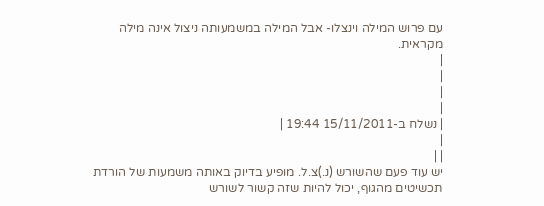עם פרוש המילה וינצלו- אבל המילה במשמעותה ניצול אינה מילה מקראית.
|
|
|
|
| נשלח ב-15/11/2011 19:44 |
|
| |
יש עוד פעם שהשורש (נ.)צ.ל. מופיע בדיוק באותה משמעות של הורדת תכשיטים מהגוף, יכול להיות שזה קשור לשורש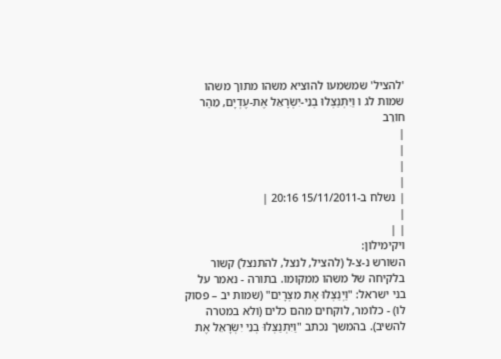'להציל' שמשמעו להוציא משהו מתוך משהו
שמות לג ו וַיִּתְנַצְּלוּ בְנֵי-יִשְׂרָאֵל אֶת-עֶדְיָם, מֵהַר חוֹרֵב
|
|
|
|
| נשלח ב-15/11/2011 20:16 |
|
| |
ויקימילון:
השורש נ-צ-ל (להציל, לנצל, להתנצל) קשור בלקיחה של משהו ממקומו. בתורה - נאמר על בני ישראל: "וַיְנַצְּלוּ אֶת מִצְרָיִם" (שמות יב – פסוק לו) - כלומר, לוקחים מהם כלים (ולא במטרה להשיב). בהמשך נכתב "וַיִּתְנַצְּלוּ בְנֵי יִשְׂרָאֵל אֶת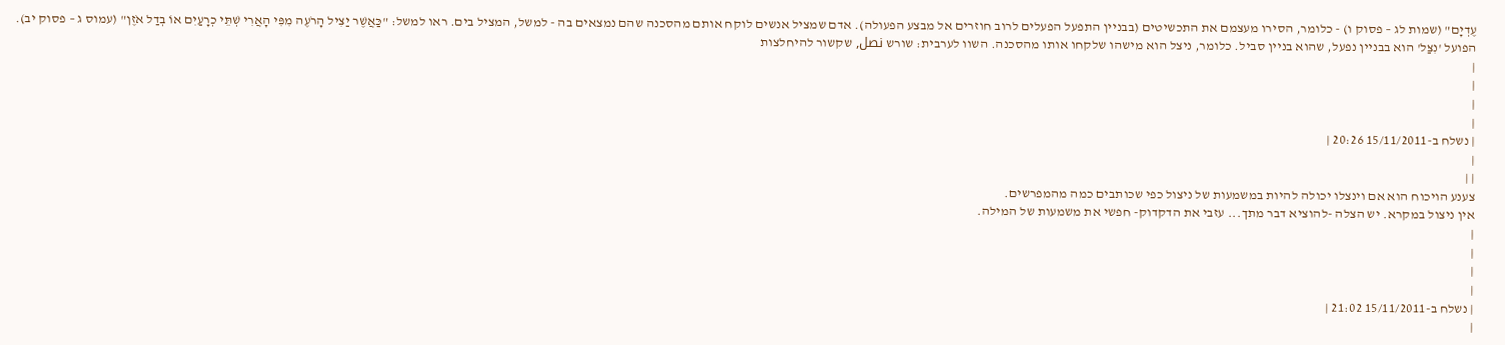עֶדְיָם" (שמות לג – פסוק ו) - כלומר, הסירו מעצמם את התכשיטים (בבניין התפעל הפעלים לרוב חוזרים אל מבצע הפעולה). אדם שמציל אנשים לוקח אותם מהסכנה שהם נמצאים בה - למשל, המציל בים. ראו למשל: "כַּאֲשֶׁר יַצִּיל הָרֹעֶה מִפִּי הָאֲרִי שְׁתֵּי כְרָעַיִם אוֹ בְדַל אֹזֶן" (עמוס ג – פסוק יב). הפועל 'נִצַּל' הוא בבניין נפעל, שהוא בניין סביל. כלומר, ניצל הוא מישהו שלקחו אותו מהסכנה. השוו לערבית: שורש نصل, שקשור להיחלצות
|
|
|
|
| נשלח ב-15/11/2011 20:26 |
|
| |
צענע הויכוח הוא אם וינצלו יכולה להיות במשמעות של ניצול כפי שכותבים כמה מהמפרשים.
אין ניצול במקרא. יש הצלה -להוציא דבר מתך... עזבי את הדקדוק- חפשי את משמעות של המילה.
|
|
|
|
| נשלח ב-15/11/2011 21:02 |
|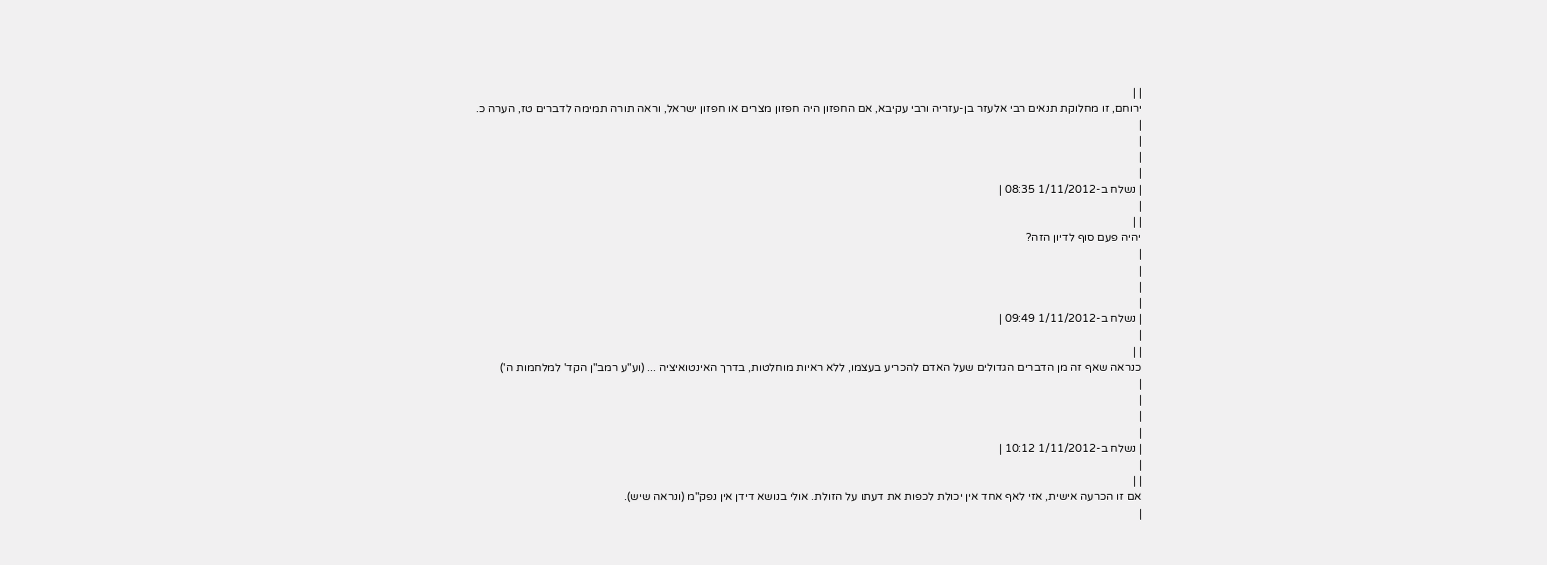| |
ירוחם, זו מחלוקת תנאים רבי אלעזר בן-עזריה ורבי עקיבא, אם החפזון היה חפזון מצרים או חפזון ישראל, וראה תורה תמימה לדברים טז, הערה כ.
|
|
|
|
| נשלח ב-1/11/2012 08:35 |
|
| |
יהיה פעם סוף לדיון הזה?
|
|
|
|
| נשלח ב-1/11/2012 09:49 |
|
| |
כנראה שאף זה מן הדברים הגדולים שעל האדם להכריע בעצמו, ללא ראיות מוחלטות, בדרך האינטואיציה ... (וע"ע רמב"ן הקד' למלחמות ה')
|
|
|
|
| נשלח ב-1/11/2012 10:12 |
|
| |
אם זו הכרעה אישית, אזי לאף אחד אין יכולת לכפות את דעתו על הזולת. אולי בנושא דידן אין נפק"מ (ונראה שיש).
|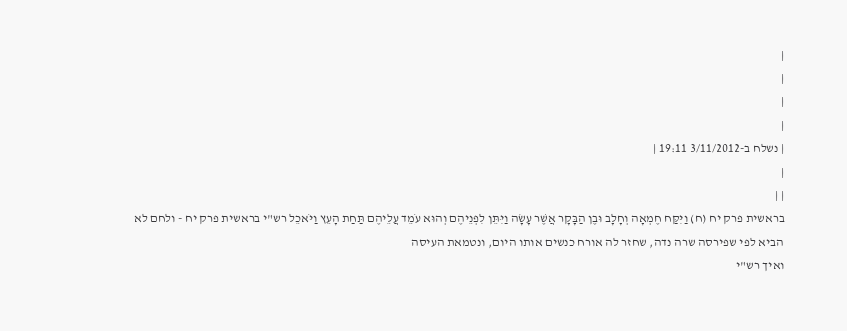|
|
|
|
| נשלח ב-3/11/2012 19:11 |
|
| |
בראשית פרק יח (ח) וַיִּקַּח חֶמְאָה וְחָלָב וּבֶן הַבָּקָר אֲשֶׁר עָשָׂה וַיִּתֵּן לִפְנֵיהֶם וְהוּא עֹמֵד עֲלֵיהֶם תַּחַת הָעֵץ וַיֹּאכֵל רש"י בראשית פרק יח - ולחם לא הביא לפי שפירסה שרה נדה, שחזר לה אורח כנשים אותו היום, ונטמאת העיסה
ואיך רש"י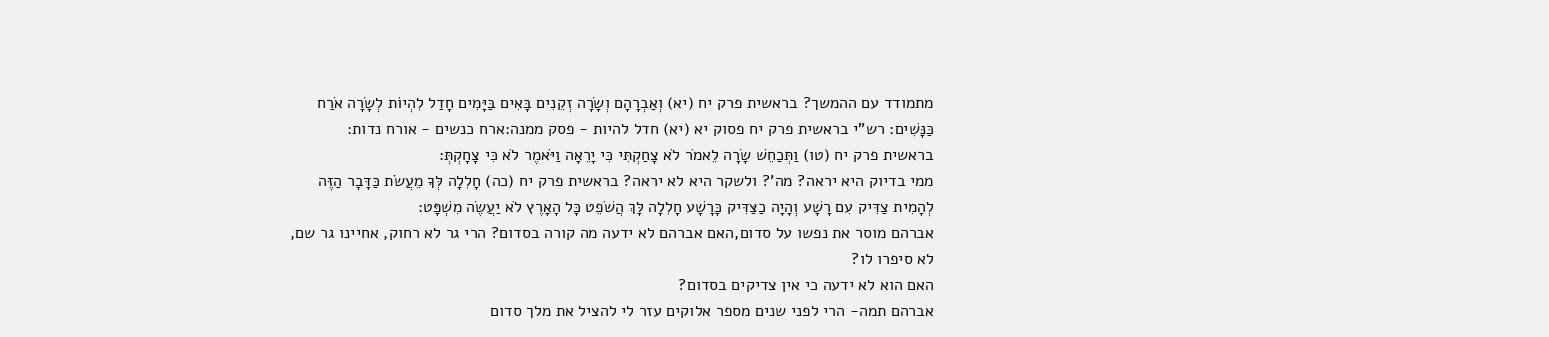מתמודד עם ההמשך? בראשית פרק יח (יא) וְאַבְרָהָם וְשָׂרָה זְקֵנִים בָּאִים בַּיָּמִים חָדַל לִהְיוֹת לְשָׂרָה אֹרַח כַּנָּשִׁים: רש"י בראשית פרק יח פסוק יא (יא) חדל להיות - פסק ממנה:ארח כנשים - אורח נדות:
בראשית פרק יח (טו) וַתְּכַחֵשׁ שָׂרָה לֵאמֹר לֹא צָחַקְתִּי כִּי יָרֵאָה וַיֹּאמֶר לֹא כִּי צָחָקְתְּ:
ממי בדיוק היא יראה? מה'? ולשקר היא לא יראה? בראשית פרק יח (כה) חָלִלָה לְּךָ מֵעֲשֹׂת כַּדָּבָר הַזֶּה לְהָמִית צַדִּיק עִם רָשָׁע וְהָיָה כַצַּדִּיק כָּרָשָׁע חָלִלָה לָּךְ הֲשֹׁפֵט כָּל הָאָרֶץ לֹא יַעֲשֶׂה מִשְׁפָּט:
אברהם מוסר את נפשו על סדום,האם אברהם לא ידעה מה קורה בסדום? הרי גר לא רחוק, אחיינו גר שם, לא סיפרו לו?
האם הוא לא ידעה כי אין צדיקים בסדום?
אברהם תמה- הרי לפני שנים מספר אלוקים עזר לי להציל את מלך סדום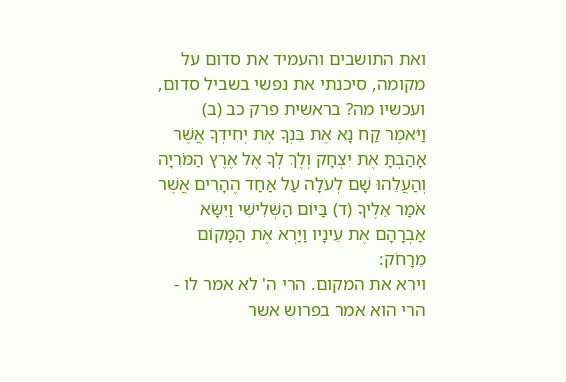ואת התושבים והעמיד את סדום על מקומה, סיכנתי את נפשי בשביל סדום, ועכשיו מה? בראשית פרק כב (ב) וַיֹּאמֶר קַח נָא אֶת בִּנְךָ אֶת יְחִידְךָ אֲשֶׁר אָהַבְתָּ אֶת יִצְחָק וְלֶךְ לְךָ אֶל אֶרֶץ הַמֹּרִיָּה וְהַעֲלֵהוּ שָׁם לְעֹלָה עַל אַחַד הֶהָרִים אֲשֶׁר אֹמַר אֵלֶיךָ (ד) בַּיּוֹם הַשְּׁלִישִׁי וַיִּשָּׂא אַבְרָהָם אֶת עֵינָיו וַיַּרְא אֶת הַמָּקוֹם מֵרָחֹק:
וירא את המקום. הרי ה' לא אמר לו - הרי הוא אמר בפרוש אשר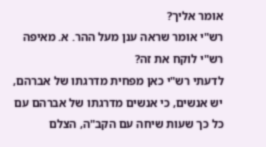אומר אליך?
רש"י אומר שראה ענן מעל ההר. א. מאיפה רש"י לוקח את זה?
לדעתי רש"י כאן מפחית מדרגתו של אברהם, יש אנשים, כי אנשים מדרגתו של אברהם עם כל כך שעות שיחה עם הקב"ה, הצלם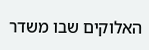האלוקים שבו משדר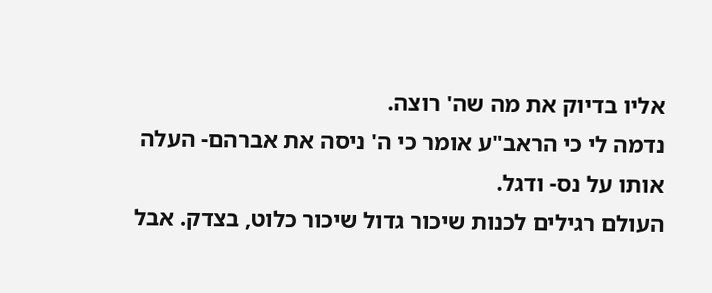אליו בדיוק את מה שה' רוצה.
נדמה לי כי הראב"ע אומר כי ה' ניסה את אברהם- העלה אותו על נס- ודגל.
העולם רגילים לכנות שיכור גדול שיכור כלוט, בצדק. אבל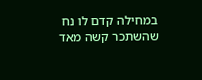במחילה קדם לו נח שהשתכר קשה מאד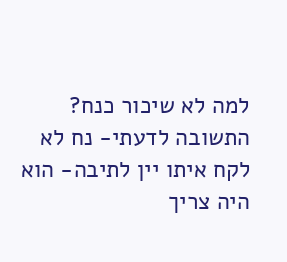למה לא שיכור כנח?
התשובה לדעתי- נח לא לקח איתו יין לתיבה- הוא היה צריך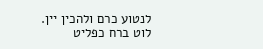לנטוע כרם ולהכין יין.
לוט ברח כפליט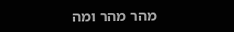מהר מהר ומה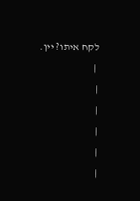לקח איתו? יין.
 |
|
|
|
|
|